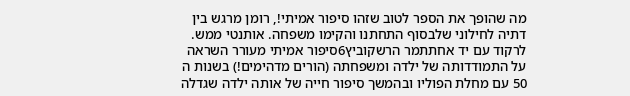מה שהופך את הספר לטוב שזהו סיפור אמיתי!, רומן מרגש בין דתיה לחילוני שלבסוף התחתנו והקימו משפחה. אותנטי ממש.
לרקוד עם יד אחתתמר הרשקוביץ6סיפור אמיתי מעורר השראה על התמודדותה של ילדה ומשפחתה (הורים מדהימים!) בשנות ה 50 עם מחלת הפוליו ובהמשך סיפור חייה של אותה ילדה שגדלה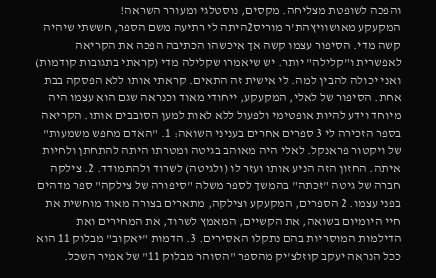והפכה לשופטת מצליחה. מקסים, נוסטלגי ומעורר השראה!
המקעקע מאושוויץהת'ר מוריס2היתה לי רתיעה משם הספר, חששתי שיהיה קשה מדי. הסיפור עצמו קשה אך איכשהו הכתיבה הפכה את הקריאה לאפשרית ו"קלילה" יותר. יש שיאמרו שקלילה מדי (קראתי בתגובות קודמות) ואני יכולה להבין למה. לי אישית זה התאים. קראתי אותו ללא הפסקה בבת אחת. הסיפור של לאלי, המקעקע, ייחודי מאוד וכנראה שגם הוא עצמו היה מיוחד וידע להיות אופטימי ולפעול ללא לאות למען הסובבים אותו. הקריאה בספר הזכירה לי 3 ספרים אחרים בעניני השואה: 1. "האדם מחפש משמעות" של ויקטור פראנקל. לאלי היה מאוהב בגיטה ומטרתו היתה להתחתן ולחיות איתה. החזון הזה הניע אותו ועזר לו (ולגיטה) לשרוד ולהתמודד. 2. צילקה חברה של גיטה "זכתה" בהמשך לספר משלה "סיפורה של צילקה" ספר מדהים בפני עצמו. 2 הספרים, המקעקע וצילקה, מתארים בצורה מאוד מוחשית את חיי היומיום בשואה, את הקשיים, המאמץ לשרוד, את המחירים ואת הדילמות המוסריות בהם נתקלו האסירים. 3. הדמות "יאקוב" מבלוק 11 הוא ככל הנראה יעקב קוזלצ'יק מהספר "הסוהר מבלוק 11" של אמיר השכל.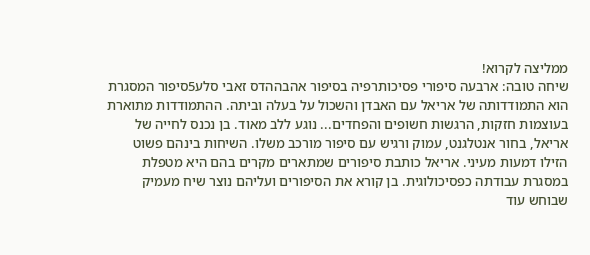ממליצה לקרוא!
שיחה טובה: ארבעה סיפורי פסיכותרפיה בסיפור אהבההדס זאבי סלע5סיפור המסגרת הוא התמודדותה של אריאל עם האבדן והשכול על בעלה וביתה. ההתמודדות מתוארת בעוצמות חזקות, הרגשות חשופים והפחדים... נוגע ללב מאוד. בן נכנס לחייה של אריאל, בחור אנטלגנט, עמוק ורגיש עם סיפור מורכב משלו. השיחות בינהם פשוט הזילו דמעות מעיני. אריאל כותבת סיפורים שמתארים מקרים בהם היא מטפלת במסגרת עבודתה כפסיכולוגית. בן קורא את הסיפורים ועליהם נוצר שיח מעמיק שבוחש עוד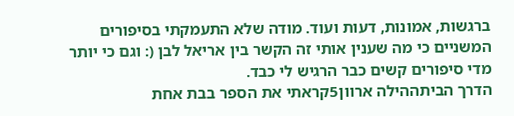ברגשות, אמונות, דעות ועוד. מודה שלא התעמקתי בסיפורים המשניים כי מה שענין אותי זה הקשר בין אריאל לבן (: וגם כי יותר מדי סיפורים קשים כבר הרגיש לי כבד.
הדרך הביתההילה ארוון5קראתי את הספר בבת אחת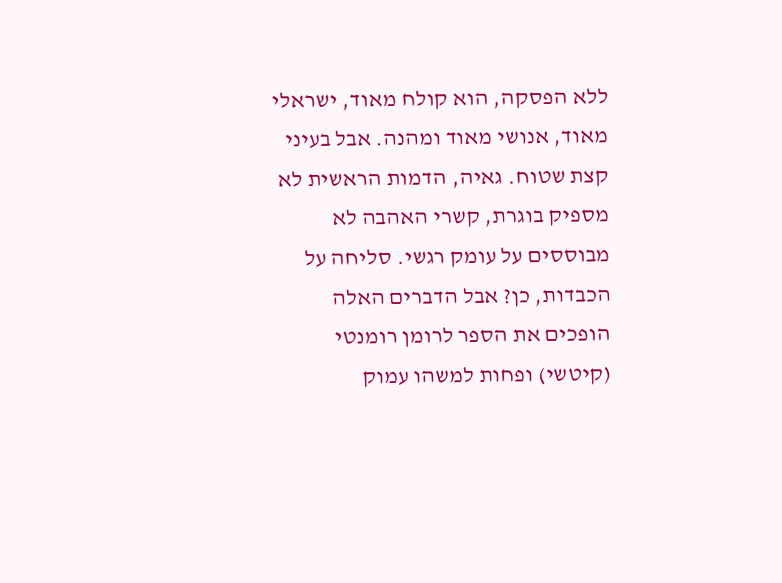ללא הפסקה, הוא קולח מאוד, ישראלי מאוד, אנושי מאוד ומהנה. אבל בעיני קצת שטוח. גאיה, הדמות הראשית לא מספיק בוגרת, קשרי האהבה לא מבוססים על עומק רגשי. סליחה על הכבדות, כן? אבל הדברים האלה הופכים את הספר לרומן רומנטי (קיטשי) ופחות למשהו עמוק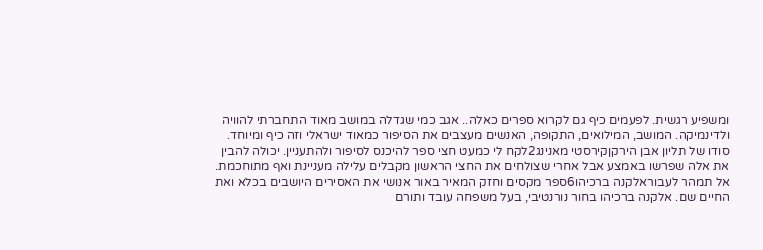ומשפיע רגשית. לפעמים כיף גם לקרוא ספרים כאלה.. אגב כמי שגדלה במושב מאוד התחברתי להוויה ולדינמיקה. המושב, המילואים, התקופה, האנשים מעצבים את הסיפור כמאוד ישראלי וזה כיף ומיוחד.
סודו של תליון אבן הירקןקירסטי מאנינג2לקח לי כמעט חצי ספר להיכנס לסיפור ולהתעניין. יכולה להבין את אלה שפרשו באמצע אבל אחרי שצולחים את החצי הראשון מקבלים עלילה מעניינת ואף מתוחכמת.
אל תמהר לעבוראלקנה ברכיהו6ספר מקסים וחזק המאיר באור אנושי את האסירים היושבים בכלא ואת החיים שם. אלקנה ברכיהו בחור נורנטיבי, בעל משפחה עובד ותורם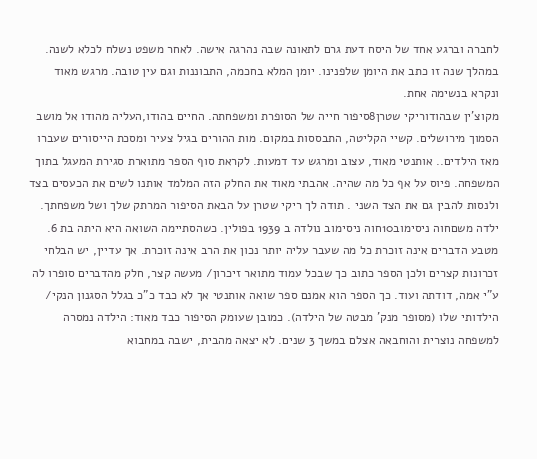לחברה וברגע אחד של היסח דעת גרם לתאונה שבה נהרגה אישה. לאחר משפט נשלח לכלא לשנה. במהלך שנה זו כתב את היומן שלפנינו. יומן המלא בחכמה, התבוננות וגם עין טובה. מרגש מאוד ונקרא בנשימה אחת.
מקוצ'ין שבהודוריקי שטרן8סיפור חייה של הסופרת ומשפחתה. החיים בהודו,העליה מהודו אל מושב הסמוך מירושלים. קשיי הקליטה, התבססות במקום. מות ההורים בגיל צעיר ומסכת הייסורים שעברו מאז הילדים.. אותנטי מאוד, עצוב ומרגש עד דמעות. לקראת סוף הספר מתוארת סגירת המעגל בתוך המשפחה. פיוס על אף כל מה שהיה. אהבתי מאוד את החלק הזה המלמד אותנו לשים את הכעסים בצד ולנסות להבין גם את הצד השני . תודה לך ריקי שטרן על הבאת הסיפור המרתק שלך ושל משפחתך.
ילדה משםחוה ניסימוב10חוה ניסימוב נולדה ב 1939 בפולין. כשהסתיימה השואה היא היתה בת 6. מטבע הדברים אינה זוכרת כל מה שעבר עליה יותר נכון את הרב אינה זוכרת. אך עדיין, יש הבלחי זכרונות קצרים ולכן הספר כתוב כך שבכל עמוד מתואר זיכרון/ מעשה קצר, חלק מהדברים סופרו לה ע"י אמה, דודתה ועוד. כך הספר הוא אמנם ספר שואה אותנטי אך לא כבד כ"כ בגלל הסגנון הנקי/ הילדותי שלו (מסופר מנק' מבטה של הילדה). כמובן שעומק הסיפור כבד מאוד: הילדה נמסרה למשפחה נוצרית והוחבאה אצלם במשך 3 שנים. לא יצאה מהבית, ישבה במחבוא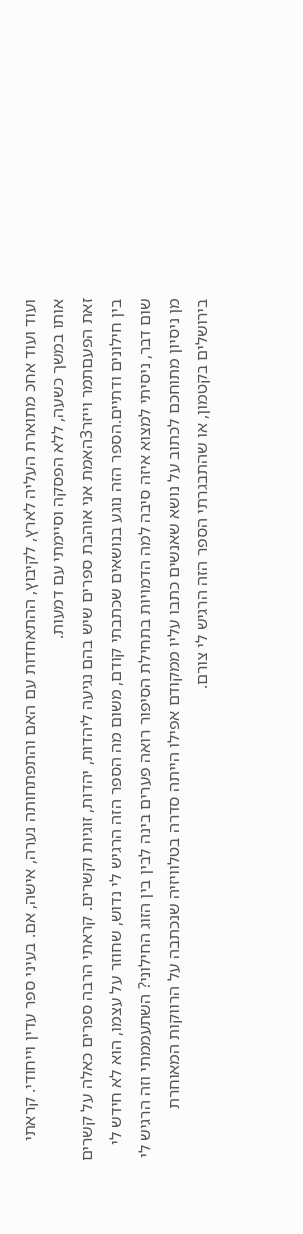ועוד ועוד אחכ מתוארת העליה לארץ, לקיבוץ, ההתאחדות עם האם והתפתחותה נערה, אישה, אם. בעיני ספר עדין וייחודי. קראתי אותו במשך כשעה, ללא הפסקה וסיימתי עם דמעות.
זאת הפעםתמר וייזר3האמת אני אוהבת ספרים שיש בהם נגיעה ליהדות, יהדות, זוגיות וקשרים. קראתי הרבה ספרים כאלה על קשרים בין חילונים ודתיים.הספר הזה נוגע בנושאים שכתבתי קודם, משום מה הספר הזה הרגיש לי נדוש, שחוזר על עצמו, הוא לא חידש לי שום דבר, ניסיתי למצוא איזה סיבה למה הדמויות בתחילת הסיפור רואה פערים בינה לבין בין הזוג החילוני? השתעממתי וזה הרגיש לי מן ניסיון מתוחכם לכתוב על נושא שאנשים כתבו עליו ממקודם אפילו הייתה סדרה בטלוויזיה שנכתבה על הרווקות המאוחרת בירושלים בקטמון, או שהתבגרתי הספר הזה הרגיש לי צורם.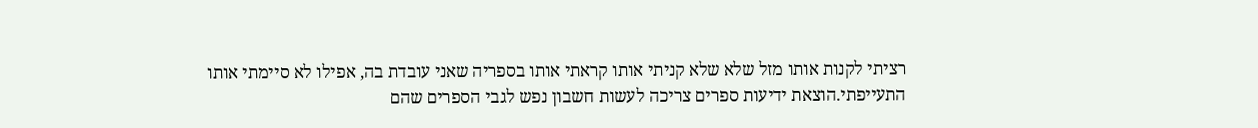רציתי לקנות אותו מזל שלא שלא קניתי אותו קראתי אותו בספריה שאני עובדת בה, אפילו לא סיימתי אותו התעייפתי.הוצאת ידיעות ספרים צריכה לעשות חשבון נפש לגבי הספרים שהם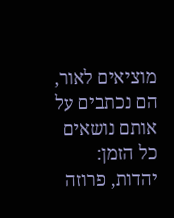מוציאים לאור, הם נכתבים על אותם נושאים כל הזמן: יהדות, פרוזה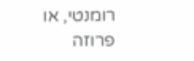רומנטי, או פרוזה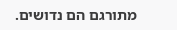מתורגם הם נדושים.